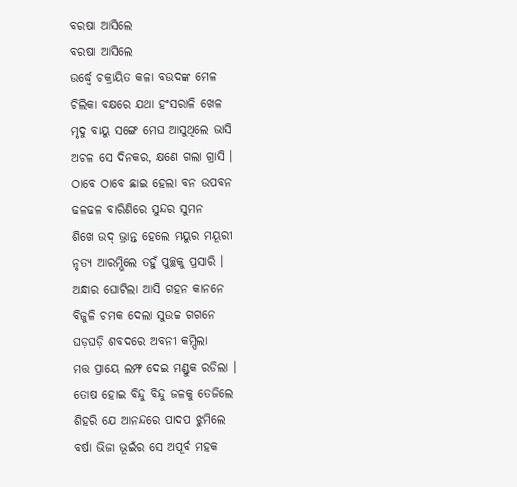ବରଷା ଆସିଲେ
ବରଷା ଆସିଲେ
ଉର୍ଦ୍ଧ୍ଵେ ଚକ୍ରାୟିତ କଳା ବଉଦଙ୍କ ମେଳ
ଚିଲିକା ବକ୍ଷରେ ଯଥା ହଂସରାଳି ଖେଳ
ମୃଦୁ ବାୟୁ ସଙ୍ଗେ ମେଘ ଆସୁଥିଲେ ଭାସି
ଅଚଳ ସେ ଦିନକର, କ୍ଷଣେ ଗଲା ଗ୍ରାସି ।
ଠାବେ ଠାବେ ଛାଇ ହେଲା ବନ ଉପବନ
ଢଳଢଳ ବାରିଣିରେ ସୁନ୍ଦର ସୁମନ
ଶିଖେ ଉଦ୍ ଭ୍ରାନ୍ତ ହେଲେ ମୟୁର ମୟୂରୀ
ନୃତ୍ୟ ଆରମ୍ଭିଲେ ତହୁଁ ପୁଚ୍ଛକୁ ପ୍ରସାରି ।
ଅନ୍ଧାର ଘୋଟିଲା ଆସି ଗହନ କାନନେ
ବିଜୁଳି ଚମକ ଦେଲା ସୁଉଚ୍ଚ ଗଗନେ
ଘଡ଼ଘଡ଼ି ଶବଦରେ ଅବନୀ କମ୍ପିଲା
ମତ୍ତ ପ୍ରାୟେ ଲମ୍ଫ ଦେଇ ମଣ୍ଡୁକ ରଡିଲା ।
ତୋଷ ହୋଇ ବିନ୍ଦୁ ବିନ୍ଦୁ ଜଳକୁ ତେଜିଲେ
ଶିହରି ଯେ ଆନନ୍ଦରେ ପାଦପ ଝୁମିଲେ
ବର୍ଷା ଭିଜା ଭୂଇଁର ସେ ଅପୂର୍ବ ମହକ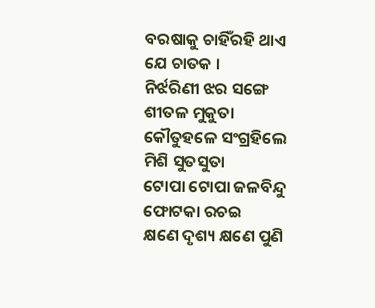ବରଷାକୁ ଚାହିଁରହି ଥାଏ ଯେ ଚାତକ ।
ନିର୍ଝରିଣୀ ଝର ସଙ୍ଗେ ଶୀତଳ ମୁକୁତା
କୌତୁହଳେ ସଂଗ୍ରହିଲେ ମିଶି ସୁତସୁତା
ଟୋପା ଟୋପା ଜଳବିନ୍ଦୁ ଫୋଟକା ରଚଇ
କ୍ଷଣେ ଦୃଶ୍ୟ କ୍ଷଣେ ପୁଣି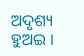ଅଦୃଶ୍ୟ ହୁଅଇ ।